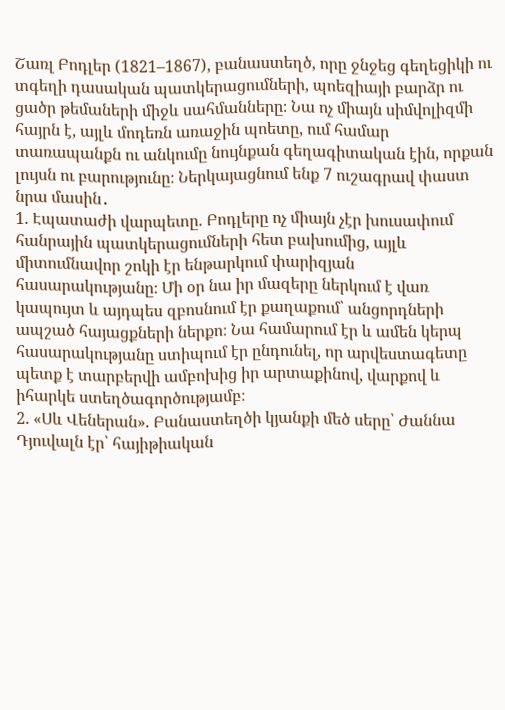Շառլ Բոդլեր (1821–1867), բանաստեղծ, որը ջնջեց գեղեցիկի ու տգեղի դասական պատկերացումների, պոեզիայի բարձր ու ցածր թեմաների միջև սահմանները։ Նա ոչ միայն սիմվոլիզմի հայրն է, այլև մոդեռն առաջին պոետը, ում համար տառապանքն ու անկումը նույնքան գեղագիտական էին, որքան լույսն ու բարությունը։ Ներկայացնում ենք 7 ուշագրավ փաստ նրա մասին․
1. Էպատաժի վարպետը. Բոդլերը ոչ միայն չէր խուսափում հանրային պատկերացումների հետ բախումից, այլև միտումնավոր շոկի էր ենթարկում փարիզյան հասարակությանը։ Մի օր նա իր մազերը ներկում է վառ կապույտ և այդպես զբոսնում էր քաղաքում՝ անցորդների ապշած հայացքների ներքո։ Նա համարում էր և ամեն կերպ հասարակությանը ստիպում էր ընդունել, որ արվեստագետը պետք է տարբերվի ամբոխից իր արտաքինով, վարքով և իհարկե ստեղծագործությամբ։
2. «Սև Վեներան». Բանաստեղծի կյանքի մեծ սերը՝ Ժաննա Դյուվալն էր՝ հայիթիական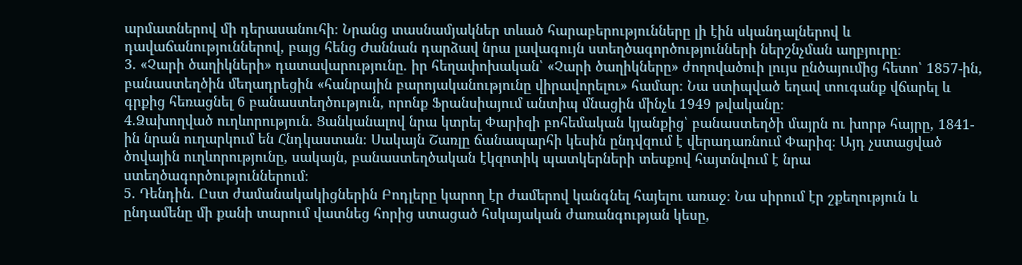արմատներով մի դերասանուհի։ Նրանց տասնամյակներ տևած հարաբերությունները լի էին սկանդալներով և դավաճանություններով, բայց հենց Ժաննան դարձավ նրա լավագույն ստեղծագործությունների ներշնչման աղբյուրը։
3. «Չարի ծաղիկների» դատավարությունը. իր հեղափոխական՝ «Չարի ծաղիկները» ժողովածուի լույս ընծայումից հետո՝ 1857-ին, բանաստեղծին մեղադրեցին «հանրային բարոյականությունը վիրավորելու» համար։ Նա ստիպված եղավ տուգանք վճարել և գրքից հեռացնել 6 բանաստեղծություն, որոնք Ֆրանսիայում անտիպ մնացին մինչև 1949 թվականը։
4.Ձախողված ուղևորություն. Ցանկանալով նրա կտրել Փարիզի բոհեմական կյանքից՝ բանաստեղծի մայրն ու խորթ հայրը, 1841-ին նրան ուղարկում են Հնդկաստան։ Սակայն Շառլը ճանապարհի կեսին ընդվզում է վերադառնում Փարիզ։ Այդ չստացված ծովային ուղևորությունը, սակայն, բանաստեղծական էկզոտիկ պատկերների տեսքով հայտնվում է նրա ստեղծագործություններում։
5. Դենդին. Ըստ ժամանակակիցներին Բոդլերը կարող էր ժամերով կանգնել հայելու առաջ։ Նա սիրում էր շքեղություն և ընդամենը մի քանի տարում վատնեց հորից ստացած հսկայական ժառանգության կեսը,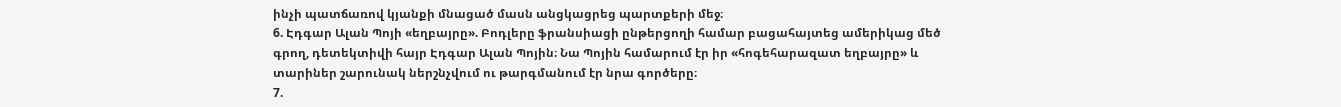ինչի պատճառով կյանքի մնացած մասն անցկացրեց պարտքերի մեջ։
6. Էդգար Ալան Պոյի «եղբայրը». Բոդլերը ֆրանսիացի ընթերցողի համար բացահայտեց ամերիկաց մեծ գրող, դետեկտիվի հայր Էդգար Ալան Պոյին։ Նա Պոյին համարում էր իր «հոգեհարազատ եղբայրը» և տարիներ շարունակ ներշնչվում ու թարգմանում էր նրա գործերը։
7.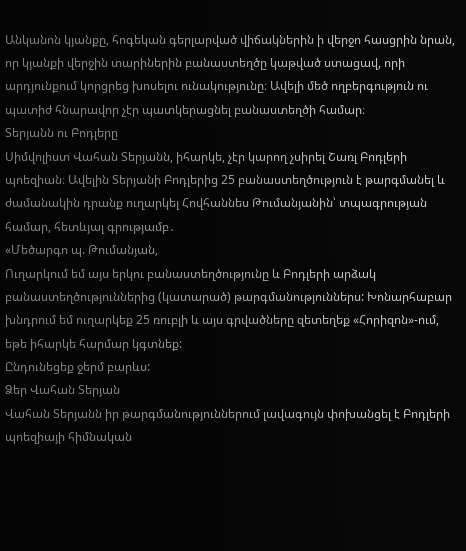Անկանոն կյանքը, հոգեկան գերլարված վիճակներին ի վերջո հասցրին նրան, որ կյանքի վերջին տարիներին բանաստեղծը կաթված ստացավ, որի արդյունքում կորցրեց խոսելու ունակությունը։ Ավելի մեծ ողբերգություն ու պատիժ հնարավոր չէր պատկերացնել բանաստեղծի համար։
Տերյանն ու Բոդլերը
Սիմվոլիստ Վահան Տերյանն, իհարկե, չէր կարող չսիրել Շառլ Բոդլերի պոեզիան։ Ավելին Տերյանի Բոդլերից 25 բանաստեղծություն է թարգմանել և ժամանակին դրանք ուղարկել Հովհաննես Թումանյանին՝ տպագրության համար, հետևյալ գրությամբ․
«Մեծարգո պ. Թումանյան,
Ուղարկում եմ այս երկու բանաստեղծությունը և Բոդլերի արձակ բանաստեղծություններից (կատարած) թարգմանություններս: Խոնարհաբար խնդրում եմ ուղարկեք 25 ռուբլի և այս գրվածները զետեղեք «Հորիզոն»-ում, եթե իհարկե հարմար կգտնեք:
Ընդունեցեք ջերմ բարևս:
Ձեր Վահան Տերյան
Վահան Տերյանն իր թարգմանություններում լավագույն փոխանցել է Բոդլերի պոեզիայի հիմնական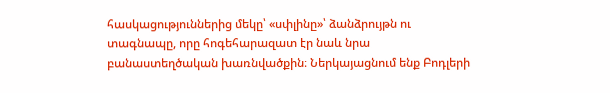հասկացություններից մեկը՝ «սփլինը»՝ ձանձրույթն ու տագնապը, որը հոգեհարազատ էր նաև նրա բանաստեղծական խառնվածքին։ Ներկայացնում ենք Բոդլերի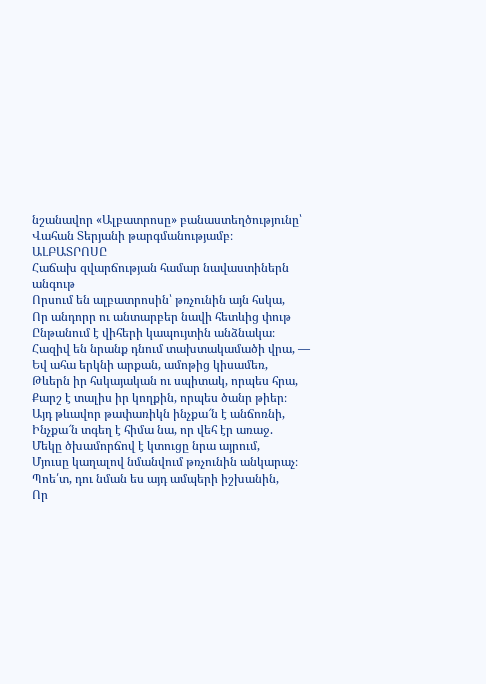նշանավոր «Ալբատրոսը» բանաստեղծությունը՝ Վահան Տերյանի թարգմանությամբ։
ԱԼԲԱՏՐՈՍԸ
Հաճախ զվարճության համար նավաստիներն անգութ
Որսում են ալբատրոսին՝ թռչունին այն հսկա,
Որ անդորր ու անտարբեր նավի հետևից փութ
Ընթանում է վիհերի կապույտին անձնակա։
Հազիվ են նրանք դնում տախտակամածի վրա, —
Եվ ահա երկնի արքան, ամոթից կիսամեռ,
Թևերն իր հսկայական ու սպիտակ, որպես հրա,
Քարշ է տալիս իր կողքին, որպես ծանր թիեր։
Այդ թևավոր թափառիկն ինչքա՜ն է անճոռնի,
Ինչքա՜ն տգեղ է հիմա նա, որ վեհ էր առաջ.
Մեկը ծխամորճով է կտուցը նրա այրում,
Մյուսը կաղալով նմանվում թռչունին անկարաչ։
Պոե՛տ, դու նման ես այդ ամպերի իշխանին,
Որ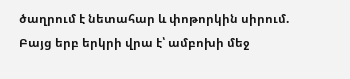ծաղրում է նետահար և փոթորկին սիրում.
Բայց երբ երկրի վրա է՝ ամբոխի մեջ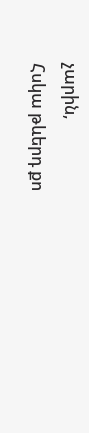չարին,
Հսկա թևերդ քո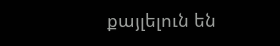քայլելուն են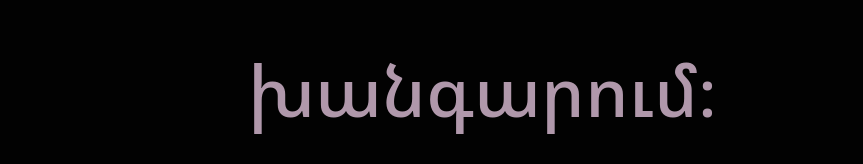խանգարում։